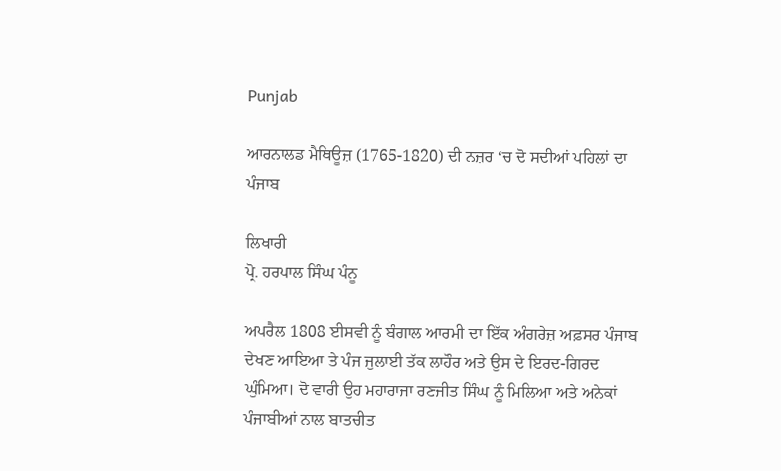Punjab

ਆਰਨਾਲਡ ਮੈਥਿਊਜ਼ (1765-1820) ਦੀ ਨਜ਼ਰ ‘ਚ ਦੋ ਸਦੀਆਂ ਪਹਿਲਾਂ ਦਾ ਪੰਜਾਬ

ਲਿਖਾਰੀ
ਪ੍ਰੋ. ਹਰਪਾਲ ਸਿੰਘ ਪੰਨੂ

ਅਪਰੈਲ 1808 ਈਸਵੀ ਨੂੰ ਬੰਗਾਲ ਆਰਮੀ ਦਾ ਇੱਕ ਅੰਗਰੇਜ਼ ਅਫ਼ਸਰ ਪੰਜਾਬ ਦੇਖਣ ਆਇਆ ਤੇ ਪੰਜ ਜੁਲਾਈ ਤੱਕ ਲਾਹੌਰ ਅਤੇ ਉਸ ਦੇ ਇਰਦ-ਗਿਰਦ ਘੁੰਮਿਆ। ਦੋ ਵਾਰੀ ਉਹ ਮਹਾਰਾਜਾ ਰਣਜੀਤ ਸਿੰਘ ਨੂੰ ਮਿਲਿਆ ਅਤੇ ਅਨੇਕਾਂ ਪੰਜਾਬੀਆਂ ਨਾਲ ਬਾਤਚੀਤ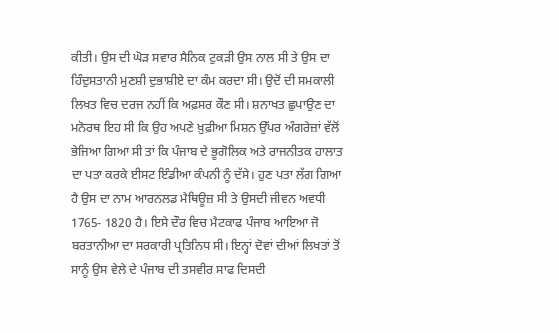ਕੀਤੀ। ਉਸ ਦੀ ਘੋੜ ਸਵਾਰ ਸੈਨਿਕ ਟੁਕੜੀ ਉਸ ਨਾਲ ਸੀ ਤੇ ਉਸ ਦਾ ਹਿੰਦੁਸਤਾਨੀ ਮੁਣਸ਼ੀ ਦੁਭਾਸ਼ੀਏ ਦਾ ਕੰਮ ਕਰਦਾ ਸੀ। ਉਦੋਂ ਦੀ ਸਮਕਾਲੀ ਲਿਖਤ ਵਿਚ ਦਰਜ ਨਹੀਂ ਕਿ ਅਫ਼ਸਰ ਕੌਣ ਸੀ। ਸ਼ਨਾਖਤ ਛੁਪਾਉਣ ਦਾ ਮਨੋਰਥ ਇਹ ਸੀ ਕਿ ਉਹ ਅਪਣੇ ਖ਼ੁਫ਼ੀਆ ਮਿਸ਼ਨ ਉੱਪਰ ਅੰਗਰੇਜ਼ਾਂ ਵੱਲੋਂ ਭੇਜਿਆ ਗਿਆ ਸੀ ਤਾਂ ਕਿ ਪੰਜਾਬ ਦੇ ਭੂਗੋਲਿਕ ਅਤੇ ਰਾਜਨੀਤਕ ਹਾਲਾਤ ਦਾ ਪਤਾ ਕਰਕੇ ਈਸਟ ਇੰਡੀਆ ਕੰਪਨੀ ਨੂੰ ਦੱਸੇ। ਹੁਣ ਪਤਾ ਲੱਗ ਗਿਆ ਹੈ ਉਸ ਦਾ ਨਾਮ ਆਰਨਲਡ ਮੈਥਿਊਜ਼ ਸੀ ਤੇ ਉਸਦੀ ਜੀਵਨ ਅਵਧੀ 1765- 1820 ਹੈ। ਇਸੇ ਦੌਰ ਵਿਚ ਮੈਟਕਾਫ ਪੰਜਾਬ ਆਇਆ ਜੋ ਬਰਤਾਨੀਆ ਦਾ ਸਰਕਾਰੀ ਪ੍ਰਤਿਨਿਧ ਸੀ। ਇਨ੍ਹਾਂ ਦੋਵਾਂ ਦੀਆਂ ਲਿਖਤਾਂ ਤੋਂ ਸਾਨੂੰ ਉਸ ਵੇਲੇ ਦੇ ਪੰਜਾਬ ਦੀ ਤਸਵੀਰ ਸਾਫ ਦਿਸਦੀ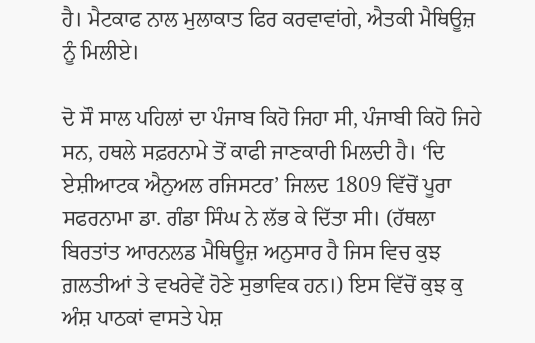ਹੈ। ਮੈਟਕਾਫ ਨਾਲ ਮੁਲਾਕਾਤ ਫਿਰ ਕਰਵਾਵਾਂਗੇ, ਐਤਕੀ ਮੈਥਿਊਜ਼ ਨੂੰ ਮਿਲੀਏ।

ਦੋ ਸੌ ਸਾਲ ਪਹਿਲਾਂ ਦਾ ਪੰਜਾਬ ਕਿਹੋ ਜਿਹਾ ਸੀ, ਪੰਜਾਬੀ ਕਿਹੋ ਜਿਹੇ ਸਨ, ਹਥਲੇ ਸਫ਼ਰਨਾਮੇ ਤੋਂ ਕਾਫੀ ਜਾਣਕਾਰੀ ਮਿਲਦੀ ਹੈ। ‘ਦਿ ਏਸ਼ੀਆਟਕ ਐਨੁਅਲ ਰਜਿਸਟਰ’ ਜਿਲਦ 1809 ਵਿੱਚੋਂ ਪੂਰਾ ਸਫਰਨਾਮਾ ਡਾ. ਗੰਡਾ ਸਿੰਘ ਨੇ ਲੱਭ ਕੇ ਦਿੱਤਾ ਸੀ। (ਹੱਥਲਾ ਬਿਰਤਾਂਤ ਆਰਨਲਡ ਮੈਥਿਊਜ਼ ਅਨੁਸਾਰ ਹੈ ਜਿਸ ਵਿਚ ਕੁਝ ਗ਼ਲਤੀਆਂ ਤੇ ਵਖਰੇਵੇਂ ਹੋਣੇ ਸੁਭਾਵਿਕ ਹਨ।) ਇਸ ਵਿੱਚੋਂ ਕੁਝ ਕੁ ਅੰਸ਼ ਪਾਠਕਾਂ ਵਾਸਤੇ ਪੇਸ਼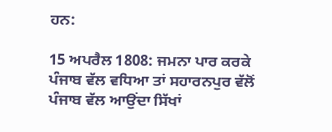ਹਨ:

15 ਅਪਰੈਲ 1808: ਜਮਨਾ ਪਾਰ ਕਰਕੇ ਪੰਜਾਬ ਵੱਲ ਵਧਿਆ ਤਾਂ ਸਹਾਰਨਪੁਰ ਵੱਲੋਂ ਪੰਜਾਬ ਵੱਲ ਆਉਂਦਾ ਸਿੱਖਾਂ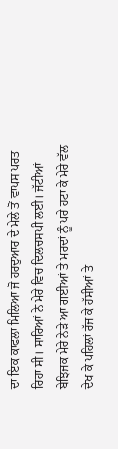ਦਾ ਇਕ ਕਾਫਲਾ ਮਿਲਿਆ ਜੋ ਹਰਦੁਆਰ ਦੇ ਮੇਲੇ ਤੋਂ ਵਾਪਸ ਪਰਤ ਰਿਹਾ ਸੀ। ਸਾਰਿਆਂ ਨੇ ਮੇਰੇ ਵਿਚ ਦਿਲਚਸਪੀ ਲਈ। ਜੱਟੀਆਂ ਬੇਝਿਜਕ ਮੇਰੇ ਨੇੜੇ ਆ ਗਈਆਂ ਤੇ ਮਰਦਾਂ ਨੂੰ ਪਰੇ ਹਟਾ ਕੇ ਮੇਰੇ ਵੱਲ ਦੇਖ ਕੇ ਪਹਿਲਾਂ ਰੱਜ ਕੇ ਹੱਸੀਆਂ ਤੇ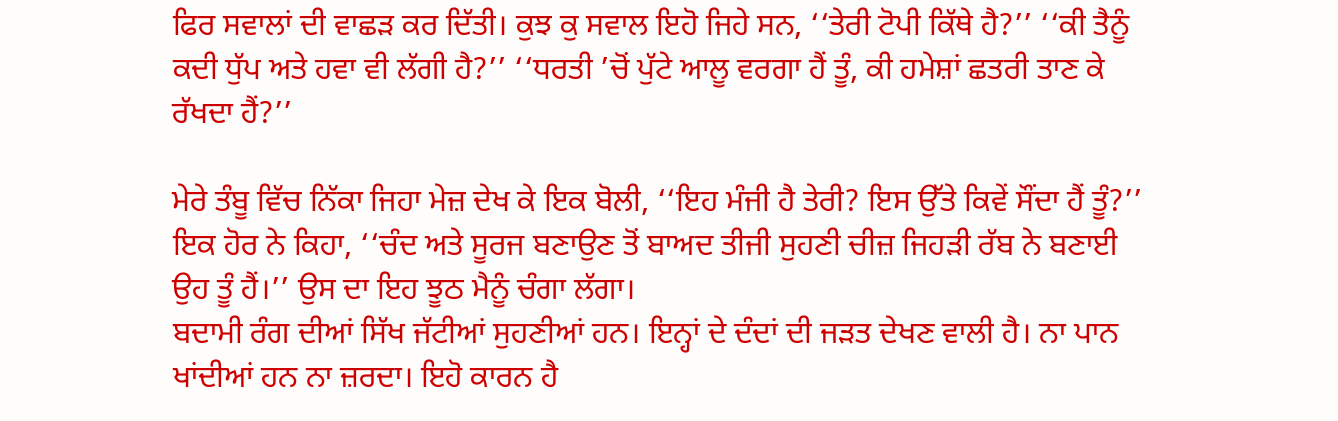ਫਿਰ ਸਵਾਲਾਂ ਦੀ ਵਾਛੜ ਕਰ ਦਿੱਤੀ। ਕੁਝ ਕੁ ਸਵਾਲ ਇਹੋ ਜਿਹੇ ਸਨ, ‘‘ਤੇਰੀ ਟੋਪੀ ਕਿੱਥੇ ਹੈ?’’ ‘‘ਕੀ ਤੈਨੂੰ ਕਦੀ ਧੁੱਪ ਅਤੇ ਹਵਾ ਵੀ ਲੱਗੀ ਹੈ?’’ ‘‘ਧਰਤੀ ’ਚੋਂ ਪੁੱਟੇ ਆਲੂ ਵਰਗਾ ਹੈਂ ਤੂੰ, ਕੀ ਹਮੇਸ਼ਾਂ ਛਤਰੀ ਤਾਣ ਕੇ ਰੱਖਦਾ ਹੈਂ?’’

ਮੇਰੇ ਤੰਬੂ ਵਿੱਚ ਨਿੱਕਾ ਜਿਹਾ ਮੇਜ਼ ਦੇਖ ਕੇ ਇਕ ਬੋਲੀ, ‘‘ਇਹ ਮੰਜੀ ਹੈ ਤੇਰੀ? ਇਸ ਉੱਤੇ ਕਿਵੇਂ ਸੌਂਦਾ ਹੈਂ ਤੂੰ?’’ ਇਕ ਹੋਰ ਨੇ ਕਿਹਾ, ‘‘ਚੰਦ ਅਤੇ ਸੂਰਜ ਬਣਾਉਣ ਤੋਂ ਬਾਅਦ ਤੀਜੀ ਸੁਹਣੀ ਚੀਜ਼ ਜਿਹੜੀ ਰੱਬ ਨੇ ਬਣਾਈ ਉਹ ਤੂੰ ਹੈਂ।’’ ਉਸ ਦਾ ਇਹ ਝੂਠ ਮੈਨੂੰ ਚੰਗਾ ਲੱਗਾ।
ਬਦਾਮੀ ਰੰਗ ਦੀਆਂ ਸਿੱਖ ਜੱਟੀਆਂ ਸੁਹਣੀਆਂ ਹਨ। ਇਨ੍ਹਾਂ ਦੇ ਦੰਦਾਂ ਦੀ ਜੜਤ ਦੇਖਣ ਵਾਲੀ ਹੈ। ਨਾ ਪਾਨ ਖਾਂਦੀਆਂ ਹਨ ਨਾ ਜ਼ਰਦਾ। ਇਹੋ ਕਾਰਨ ਹੈ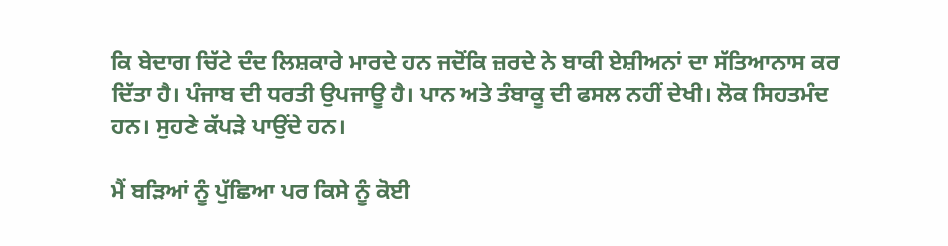ਕਿ ਬੇਦਾਗ ਚਿੱਟੇ ਦੰਦ ਲਿਸ਼ਕਾਰੇ ਮਾਰਦੇ ਹਨ ਜਦੋਂਕਿ ਜ਼ਰਦੇ ਨੇ ਬਾਕੀ ਏਸ਼ੀਅਨਾਂ ਦਾ ਸੱਤਿਆਨਾਸ ਕਰ ਦਿੱਤਾ ਹੈ। ਪੰਜਾਬ ਦੀ ਧਰਤੀ ਉਪਜਾਊ ਹੈ। ਪਾਨ ਅਤੇ ਤੰਬਾਕੂ ਦੀ ਫਸਲ ਨਹੀਂ ਦੇਖੀ। ਲੋਕ ਸਿਹਤਮੰਦ ਹਨ। ਸੁਹਣੇ ਕੱਪੜੇ ਪਾਉਂਦੇ ਹਨ।

ਮੈਂ ਬੜਿਆਂ ਨੂੰ ਪੁੱਛਿਆ ਪਰ ਕਿਸੇ ਨੂੰ ਕੋਈ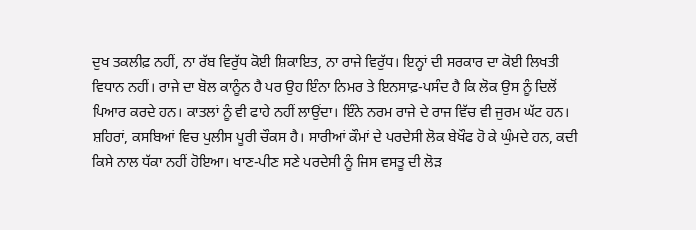ਦੁਖ ਤਕਲੀਫ਼ ਨਹੀਂ, ਨਾ ਰੱਬ ਵਿਰੁੱਧ ਕੋਈ ਸ਼ਿਕਾਇਤ, ਨਾ ਰਾਜੇ ਵਿਰੁੱਧ। ਇਨ੍ਹਾਂ ਦੀ ਸਰਕਾਰ ਦਾ ਕੋਈ ਲਿਖਤੀ ਵਿਧਾਨ ਨਹੀਂ। ਰਾਜੇ ਦਾ ਬੋਲ ਕਾਨੂੰਨ ਹੈ ਪਰ ਉਹ ਇੰਨਾ ਨਿਮਰ ਤੇ ਇਨਸਾਫ਼-ਪਸੰਦ ਹੈ ਕਿ ਲੋਕ ਉਸ ਨੂੰ ਦਿਲੋਂ ਪਿਆਰ ਕਰਦੇ ਹਨ। ਕਾਤਲਾਂ ਨੂੰ ਵੀ ਫਾਹੇ ਨਹੀਂ ਲਾਉਂਦਾ। ਇੰਨੇ ਨਰਮ ਰਾਜੇ ਦੇ ਰਾਜ ਵਿੱਚ ਵੀ ਜੁਰਮ ਘੱਟ ਹਨ। ਸ਼ਹਿਰਾਂ, ਕਸਬਿਆਂ ਵਿਚ ਪੁਲੀਸ ਪੂਰੀ ਚੌਕਸ ਹੈ। ਸਾਰੀਆਂ ਕੌਮਾਂ ਦੇ ਪਰਦੇਸੀ ਲੋਕ ਬੇਖੌਫ ਹੋ ਕੇ ਘੁੰਮਦੇ ਹਨ, ਕਦੀ ਕਿਸੇ ਨਾਲ ਧੱਕਾ ਨਹੀਂ ਹੋਇਆ। ਖਾਣ-ਪੀਣ ਸਣੇ ਪਰਦੇਸੀ ਨੂੰ ਜਿਸ ਵਸਤੂ ਦੀ ਲੋੜ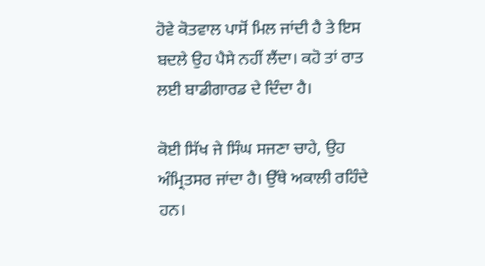ਹੋਵੇ ਕੋਤਵਾਲ ਪਾਸੋਂ ਮਿਲ ਜਾਂਦੀ ਹੈ ਤੇ ਇਸ ਬਦਲੇ ਉਹ ਪੈਸੇ ਨਹੀਂ ਲੈਂਦਾ। ਕਹੋ ਤਾਂ ਰਾਤ ਲਈ ਬਾਡੀਗਾਰਡ ਦੇ ਦਿੰਦਾ ਹੈ।

ਕੋਈ ਸਿੱਖ ਜੇ ਸਿੰਘ ਸਜਣਾ ਚਾਹੇ, ਉਹ ਅੰਮ੍ਰਿਤਸਰ ਜਾਂਦਾ ਹੈ। ਉੱਥੇ ਅਕਾਲੀ ਰਹਿੰਦੇ ਹਨ।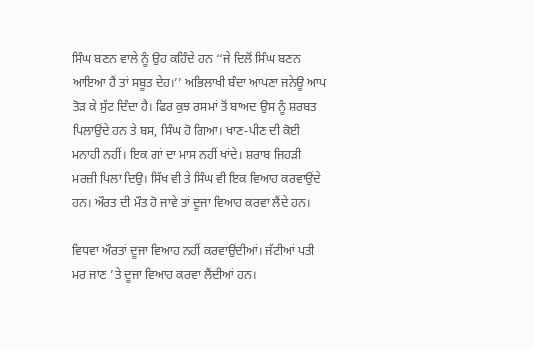ਸਿੰਘ ਬਣਨ ਵਾਲੇ ਨੂੰ ਉਹ ਕਹਿੰਦੇ ਹਨ ‘‘ਜੇ ਦਿਲੋਂ ਸਿੰਘ ਬਣਨ ਆਇਆ ਹੈਂ ਤਾਂ ਸਬੂਤ ਦੇਹ।’’ ਅਭਿਲਾਖੀ ਬੰਦਾ ਆਪਣਾ ਜਨੇਊ ਆਪ ਤੋੜ ਕੇ ਸੁੱਟ ਦਿੰਦਾ ਹੈ। ਫਿਰ ਕੁਝ ਰਸਮਾਂ ਤੋਂ ਬਾਅਦ ਉਸ ਨੂੰ ਸ਼ਰਬਤ ਪਿਲਾਉਂਦੇ ਹਨ ਤੇ ਬਸ, ਸਿੰਘ ਹੋ ਗਿਆ। ਖਾਣ-ਪੀਣ ਦੀ ਕੋਈ ਮਨਾਹੀ ਨਹੀਂ। ਇਕ ਗਾਂ ਦਾ ਮਾਸ ਨਹੀਂ ਖਾਂਦੇ। ਸ਼ਰਾਬ ਜਿਹੜੀ ਮਰਜ਼ੀ ਪਿਲਾ ਦਿਉ। ਸਿੱਖ ਵੀ ਤੇ ਸਿੰਘ ਵੀ ਇਕ ਵਿਆਹ ਕਰਵਾਉਂਦੇ ਹਨ। ਔਰਤ ਦੀ ਮੌਤ ਹੋ ਜਾਵੇ ਤਾਂ ਦੂਜਾ ਵਿਆਹ ਕਰਵਾ ਲੈਂਦੇ ਹਨ।

ਵਿਧਵਾ ਔਰਤਾਂ ਦੂਜਾ ਵਿਆਹ ਨਹੀਂ ਕਰਵਾਉਂਦੀਆਂ। ਜੱਟੀਆਂ ਪਤੀ ਮਰ ਜਾਣ ’ਤੇ ਦੂਜਾ ਵਿਆਹ ਕਰਵਾ ਲੈਂਦੀਆਂ ਹਨ।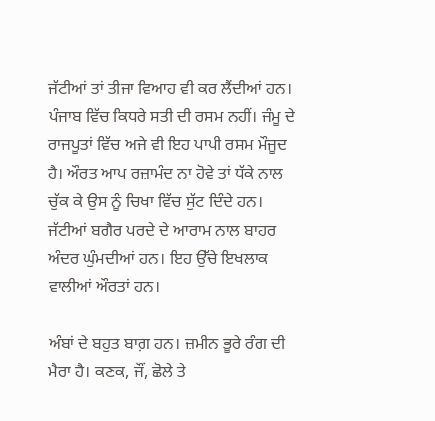ਜੱਟੀਆਂ ਤਾਂ ਤੀਜਾ ਵਿਆਹ ਵੀ ਕਰ ਲੈਂਦੀਆਂ ਹਨ। ਪੰਜਾਬ ਵਿੱਚ ਕਿਧਰੇ ਸਤੀ ਦੀ ਰਸਮ ਨਹੀਂ। ਜੰਮੂ ਦੇ ਰਾਜਪੂਤਾਂ ਵਿੱਚ ਅਜੇ ਵੀ ਇਹ ਪਾਪੀ ਰਸਮ ਮੌਜੂਦ ਹੈ। ਔਰਤ ਆਪ ਰਜ਼ਾਮੰਦ ਨਾ ਹੋਵੇ ਤਾਂ ਧੱਕੇ ਨਾਲ ਚੁੱਕ ਕੇ ਉਸ ਨੂੰ ਚਿਖਾ ਵਿੱਚ ਸੁੱਟ ਦਿੰਦੇ ਹਨ। ਜੱਟੀਆਂ ਬਗੈਰ ਪਰਦੇ ਦੇ ਆਰਾਮ ਨਾਲ ਬਾਹਰ ਅੰਦਰ ਘੁੰਮਦੀਆਂ ਹਨ। ਇਹ ਉੱਚੇ ਇਖਲਾਕ ਵਾਲੀਆਂ ਔਰਤਾਂ ਹਨ।

ਅੰਬਾਂ ਦੇ ਬਹੁਤ ਬਾਗ਼ ਹਨ। ਜ਼ਮੀਨ ਭੂਰੇ ਰੰਗ ਦੀ ਮੈਰਾ ਹੈ। ਕਣਕ, ਜੌਂ, ਛੋਲੇ ਤੇ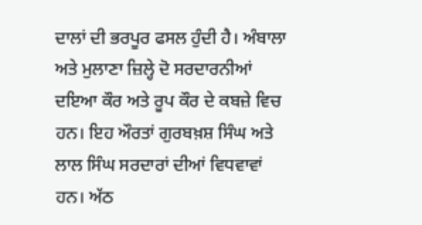ਦਾਲਾਂ ਦੀ ਭਰਪੂਰ ਫਸਲ ਹੁੰਦੀ ਹੈ। ਅੰਬਾਲਾ ਅਤੇ ਮੁਲਾਣਾ ਜ਼ਿਲ੍ਹੇ ਦੋ ਸਰਦਾਰਨੀਆਂ ਦਇਆ ਕੌਰ ਅਤੇ ਰੂਪ ਕੌਰ ਦੇ ਕਬਜ਼ੇ ਵਿਚ ਹਨ। ਇਹ ਔਰਤਾਂ ਗੁਰਬਖ਼ਸ਼ ਸਿੰਘ ਅਤੇ ਲਾਲ ਸਿੰਘ ਸਰਦਾਰਾਂ ਦੀਆਂ ਵਿਧਵਾਵਾਂ ਹਨ। ਅੱਠ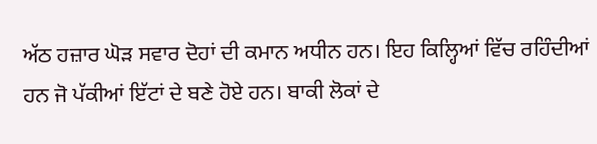ਅੱਠ ਹਜ਼ਾਰ ਘੋੜ ਸਵਾਰ ਦੋਹਾਂ ਦੀ ਕਮਾਨ ਅਧੀਨ ਹਨ। ਇਹ ਕਿਲ੍ਹਿਆਂ ਵਿੱਚ ਰਹਿੰਦੀਆਂ ਹਨ ਜੋ ਪੱਕੀਆਂ ਇੱਟਾਂ ਦੇ ਬਣੇ ਹੋਏ ਹਨ। ਬਾਕੀ ਲੋਕਾਂ ਦੇ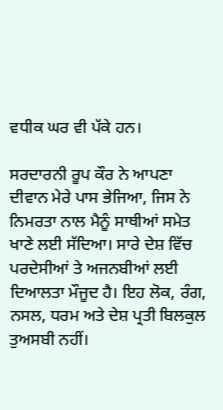ਵਧੀਕ ਘਰ ਵੀ ਪੱਕੇ ਹਨ।

ਸਰਦਾਰਨੀ ਰੂਪ ਕੌਰ ਨੇ ਆਪਣਾ ਦੀਵਾਨ ਮੇਰੇ ਪਾਸ ਭੇਜਿਆ, ਜਿਸ ਨੇ ਨਿਮਰਤਾ ਨਾਲ ਮੈਨੂੰ ਸਾਥੀਆਂ ਸਮੇਤ ਖਾਣੇ ਲਈ ਸੱਦਿਆ। ਸਾਰੇ ਦੇਸ਼ ਵਿੱਚ ਪਰਦੇਸੀਆਂ ਤੇ ਅਜਨਬੀਆਂ ਲਈ ਦਿਆਲਤਾ ਮੌਜੂਦ ਹੈ। ਇਹ ਲੋਕ, ਰੰਗ, ਨਸਲ, ਧਰਮ ਅਤੇ ਦੇਸ਼ ਪ੍ਰਤੀ ਬਿਲਕੁਲ ਤੁਅਸਬੀ ਨਹੀਂ।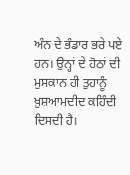ਅੰਨ ਦੇ ਭੰਡਾਰ ਭਰੇ ਪਏ ਹਨ। ਉਨ੍ਹਾਂ ਦੇ ਹੋਠਾਂ ਦੀ ਮੁਸਕਾਨ ਹੀ ਤੁਹਾਨੂੰ ਖ਼ੁਸ਼ਆਮਦੀਦ ਕਹਿੰਦੀ ਦਿਸਦੀ ਹੈ।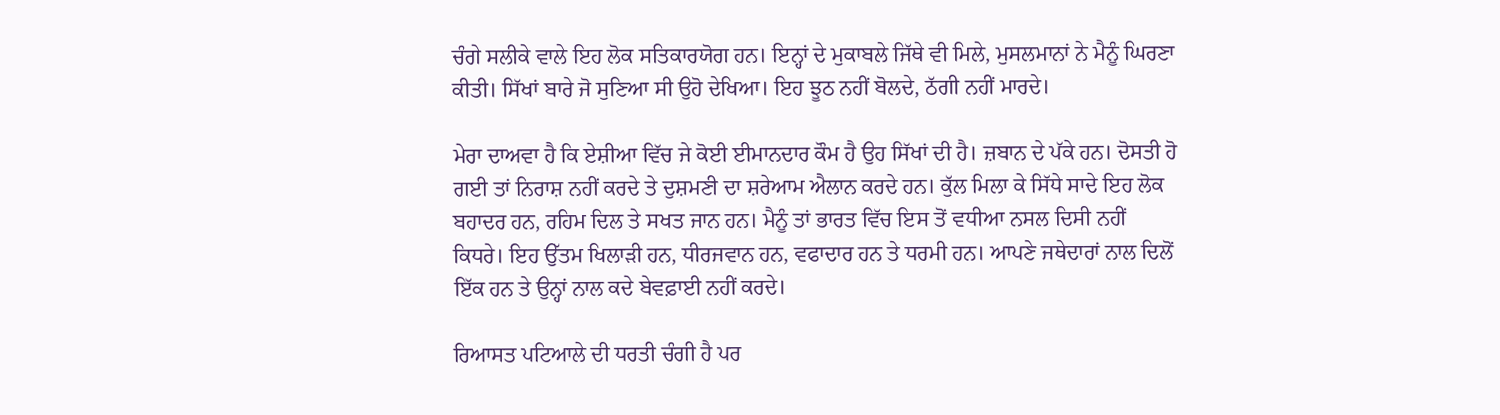ਚੰਗੇ ਸਲੀਕੇ ਵਾਲੇ ਇਹ ਲੋਕ ਸਤਿਕਾਰਯੋਗ ਹਨ। ਇਨ੍ਹਾਂ ਦੇ ਮੁਕਾਬਲੇ ਜਿੱਥੇ ਵੀ ਮਿਲੇ, ਮੁਸਲਮਾਨਾਂ ਨੇ ਮੈਨੂੰ ਘਿਰਣਾ ਕੀਤੀ। ਸਿੱਖਾਂ ਬਾਰੇ ਜੋ ਸੁਣਿਆ ਸੀ ਉਹੋ ਦੇਖਿਆ। ਇਹ ਝੂਠ ਨਹੀਂ ਬੋਲਦੇ, ਠੱਗੀ ਨਹੀਂ ਮਾਰਦੇ।

ਮੇਰਾ ਦਾਅਵਾ ਹੈ ਕਿ ਏਸ਼ੀਆ ਵਿੱਚ ਜੇ ਕੋਈ ਈਮਾਨਦਾਰ ਕੌਮ ਹੈ ਉਹ ਸਿੱਖਾਂ ਦੀ ਹੈ। ਜ਼ਬਾਨ ਦੇ ਪੱਕੇ ਹਨ। ਦੋਸਤੀ ਹੋ ਗਈ ਤਾਂ ਨਿਰਾਸ਼ ਨਹੀਂ ਕਰਦੇ ਤੇ ਦੁਸ਼ਮਣੀ ਦਾ ਸ਼ਰੇਆਮ ਐਲਾਨ ਕਰਦੇ ਹਨ। ਕੁੱਲ ਮਿਲਾ ਕੇ ਸਿੱਧੇ ਸਾਦੇ ਇਹ ਲੋਕ ਬਹਾਦਰ ਹਨ, ਰਹਿਮ ਦਿਲ ਤੇ ਸਖਤ ਜਾਨ ਹਨ। ਮੈਨੂੰ ਤਾਂ ਭਾਰਤ ਵਿੱਚ ਇਸ ਤੋਂ ਵਧੀਆ ਨਸਲ ਦਿਸੀ ਨਹੀਂ ਕਿਧਰੇ। ਇਹ ਉੱਤਮ ਖਿਲਾੜੀ ਹਨ, ਧੀਰਜਵਾਨ ਹਨ, ਵਫਾਦਾਰ ਹਨ ਤੇ ਧਰਮੀ ਹਨ। ਆਪਣੇ ਜਥੇਦਾਰਾਂ ਨਾਲ ਦਿਲੋਂ ਇੱਕ ਹਨ ਤੇ ਉਨ੍ਹਾਂ ਨਾਲ ਕਦੇ ਬੇਵਫ਼ਾਈ ਨਹੀਂ ਕਰਦੇ।

ਰਿਆਸਤ ਪਟਿਆਲੇ ਦੀ ਧਰਤੀ ਚੰਗੀ ਹੈ ਪਰ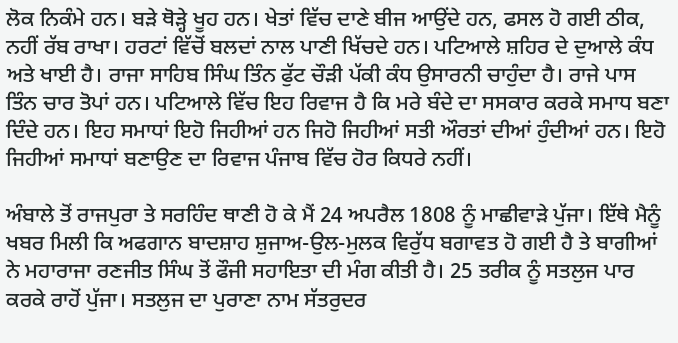ਲੋਕ ਨਿਕੰਮੇ ਹਨ। ਬੜੇ ਥੋੜ੍ਹੇ ਖੂਹ ਹਨ। ਖੇਤਾਂ ਵਿੱਚ ਦਾਣੇ ਬੀਜ ਆਉਂਦੇ ਹਨ, ਫਸਲ ਹੋ ਗਈ ਠੀਕ, ਨਹੀਂ ਰੱਬ ਰਾਖਾ। ਹਰਟਾਂ ਵਿੱਚੋਂ ਬਲਦਾਂ ਨਾਲ ਪਾਣੀ ਖਿੱਚਦੇ ਹਨ। ਪਟਿਆਲੇ ਸ਼ਹਿਰ ਦੇ ਦੁਆਲੇ ਕੰਧ ਅਤੇ ਖਾਈ ਹੈ। ਰਾਜਾ ਸਾਹਿਬ ਸਿੰਘ ਤਿੰਨ ਫੁੱਟ ਚੌੜੀ ਪੱਕੀ ਕੰਧ ਉਸਾਰਨੀ ਚਾਹੁੰਦਾ ਹੈ। ਰਾਜੇ ਪਾਸ ਤਿੰਨ ਚਾਰ ਤੋਪਾਂ ਹਨ। ਪਟਿਆਲੇ ਵਿੱਚ ਇਹ ਰਿਵਾਜ ਹੈ ਕਿ ਮਰੇ ਬੰਦੇ ਦਾ ਸਸਕਾਰ ਕਰਕੇ ਸਮਾਧ ਬਣਾ ਦਿੰਦੇ ਹਨ। ਇਹ ਸਮਾਧਾਂ ਇਹੋ ਜਿਹੀਆਂ ਹਨ ਜਿਹੋ ਜਿਹੀਆਂ ਸਤੀ ਔਰਤਾਂ ਦੀਆਂ ਹੁੰਦੀਆਂ ਹਨ। ਇਹੋ ਜਿਹੀਆਂ ਸਮਾਧਾਂ ਬਣਾਉਣ ਦਾ ਰਿਵਾਜ ਪੰਜਾਬ ਵਿੱਚ ਹੋਰ ਕਿਧਰੇ ਨਹੀਂ।

ਅੰਬਾਲੇ ਤੋਂ ਰਾਜਪੁਰਾ ਤੇ ਸਰਹਿੰਦ ਥਾਣੀ ਹੋ ਕੇ ਮੈਂ 24 ਅਪਰੈਲ 1808 ਨੂੰ ਮਾਛੀਵਾੜੇ ਪੁੱਜਾ। ਇੱਥੇ ਮੈਨੂੰ ਖਬਰ ਮਿਲੀ ਕਿ ਅਫਗਾਨ ਬਾਦਸ਼ਾਹ ਸ਼ੁਜਾਅ-ਉਲ-ਮੁਲਕ ਵਿਰੁੱਧ ਬਗਾਵਤ ਹੋ ਗਈ ਹੈ ਤੇ ਬਾਗੀਆਂ ਨੇ ਮਹਾਰਾਜਾ ਰਣਜੀਤ ਸਿੰਘ ਤੋਂ ਫੌਜੀ ਸਹਾਇਤਾ ਦੀ ਮੰਗ ਕੀਤੀ ਹੈ। 25 ਤਰੀਕ ਨੂੰ ਸਤਲੁਜ ਪਾਰ ਕਰਕੇ ਰਾਹੋਂ ਪੁੱਜਾ। ਸਤਲੁਜ ਦਾ ਪੁਰਾਣਾ ਨਾਮ ਸੱਤਰੁਦਰ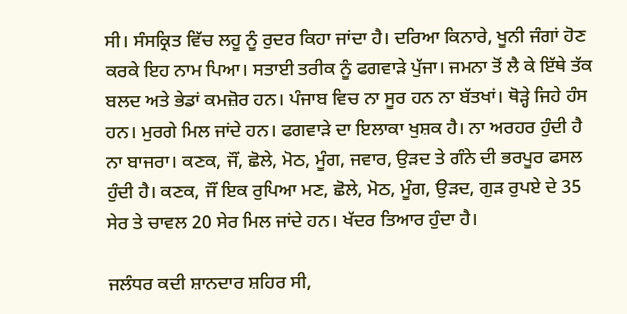ਸੀ। ਸੰਸਕ੍ਰਿਤ ਵਿੱਚ ਲਹੂ ਨੂੰ ਰੁਦਰ ਕਿਹਾ ਜਾਂਦਾ ਹੈ। ਦਰਿਆ ਕਿਨਾਰੇ, ਖੂਨੀ ਜੰਗਾਂ ਹੋਣ ਕਰਕੇ ਇਹ ਨਾਮ ਪਿਆ। ਸਤਾਈ ਤਰੀਕ ਨੂੰ ਫਗਵਾੜੇ ਪੁੱਜਾ। ਜਮਨਾ ਤੋਂ ਲੈ ਕੇ ਇੱਥੇ ਤੱਕ ਬਲਦ ਅਤੇ ਭੇਡਾਂ ਕਮਜ਼ੋਰ ਹਨ। ਪੰਜਾਬ ਵਿਚ ਨਾ ਸੂਰ ਹਨ ਨਾ ਬੱਤਖਾਂ। ਥੋੜ੍ਹੇ ਜਿਹੇ ਹੰਸ ਹਨ। ਮੁਰਗੇ ਮਿਲ ਜਾਂਦੇ ਹਨ। ਫਗਵਾੜੇ ਦਾ ਇਲਾਕਾ ਖੁਸ਼ਕ ਹੈ। ਨਾ ਅਰਹਰ ਹੁੰਦੀ ਹੈ ਨਾ ਬਾਜਰਾ। ਕਣਕ, ਜੌਂ, ਛੋਲੇ, ਮੋਠ, ਮੂੰਗ, ਜਵਾਰ, ਉੜਦ ਤੇ ਗੰਨੇ ਦੀ ਭਰਪੂਰ ਫਸਲ ਹੁੰਦੀ ਹੈ। ਕਣਕ, ਜੌਂ ਇਕ ਰੁਪਿਆ ਮਣ, ਛੋਲੇ, ਮੋਠ, ਮੂੰਗ, ਉੜਦ, ਗੁੜ ਰੁਪਏ ਦੇ 35 ਸੇਰ ਤੇ ਚਾਵਲ 20 ਸੇਰ ਮਿਲ ਜਾਂਦੇ ਹਨ। ਖੱਦਰ ਤਿਆਰ ਹੁੰਦਾ ਹੈ।

ਜਲੰਧਰ ਕਦੀ ਸ਼ਾਨਦਾਰ ਸ਼ਹਿਰ ਸੀ,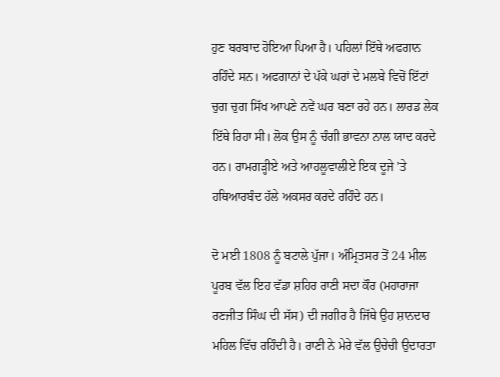ਹੁਣ ਬਰਬਾਦ ਹੋਇਆ ਪਿਆ ਹੈ। ਪਹਿਲਾਂ ਇੱਥੇ ਅਫਗਾਨ ਰਹਿੰਦੇ ਸਨ। ਅਫਗਾਨਾਂ ਦੇ ਪੱਕੇ ਘਰਾਂ ਦੇ ਮਲਬੇ ਵਿਚੋਂ ਇੱਟਾਂ ਚੁਗ ਚੁਗ ਸਿੱਖ ਆਪਣੇ ਨਵੇਂ ਘਰ ਬਣਾ ਰਹੇ ਹਨ। ਲਾਰਡ ਲੇਕ ਇੱਥੇ ਰਿਹਾ ਸੀ। ਲੋਕ ਉਸ ਨੂੰ ਚੰਗੀ ਭਾਵਨਾ ਨਾਲ ਯਾਦ ਕਰਦੇ ਹਨ। ਰਾਮਗੜ੍ਹੀਏ ਅਤੇ ਆਹਲੂਵਾਲੀਏ ਇਕ ਦੂਜੇ ’ਤੇ ਹਥਿਆਰਬੰਦ ਹੱਲੇ ਅਕਸਰ ਕਰਦੇ ਰਹਿੰਦੇ ਹਨ।

ਦੋ ਮਈ 1808 ਨੂੰ ਬਟਾਲੇ ਪੁੱਜਾ। ਅੰਮ੍ਰਿਤਸਰ ਤੋਂ 24 ਮੀਲ ਪੂਰਬ ਵੱਲ ਇਹ ਵੱਡਾ ਸ਼ਹਿਰ ਰਾਣੀ ਸਦਾ ਕੌਰ (ਮਹਾਰਾਜਾ ਰਣਜੀਤ ਸਿੰਘ ਦੀ ਸੱਸ) ਦੀ ਜਗੀਰ ਹੈ ਜਿੱਥੇ ਉਹ ਸ਼ਾਨਦਾਰ ਮਹਿਲ ਵਿੱਚ ਰਹਿੰਦੀ ਹੈ। ਰਾਣੀ ਨੇ ਮੇਰੇ ਵੱਲ ਉਚੇਚੀ ਉਦਾਰਤਾ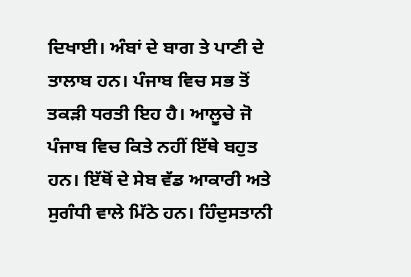ਦਿਖਾਈ। ਅੰਬਾਂ ਦੇ ਬਾਗ ਤੇ ਪਾਣੀ ਦੇ ਤਾਲਾਬ ਹਨ। ਪੰਜਾਬ ਵਿਚ ਸਭ ਤੋਂ ਤਕੜੀ ਧਰਤੀ ਇਹ ਹੈ। ਆਲੂਚੇ ਜੋ ਪੰਜਾਬ ਵਿਚ ਕਿਤੇ ਨਹੀਂ ਇੱਥੇ ਬਹੁਤ ਹਨ। ਇੱਥੋਂ ਦੇ ਸੇਬ ਵੱਡ ਆਕਾਰੀ ਅਤੇ ਸੁਗੰਧੀ ਵਾਲੇ ਮਿੱਠੇ ਹਨ। ਹਿੰਦੁਸਤਾਨੀ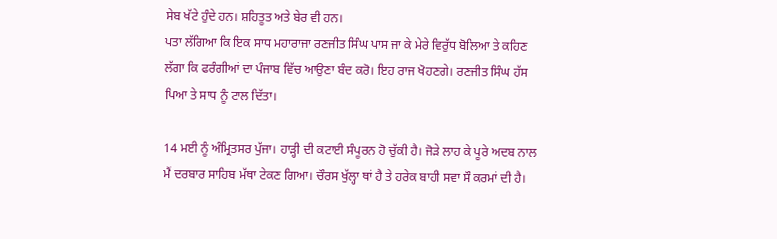ਸੇਬ ਖੱਟੇ ਹੁੰਦੇ ਹਨ। ਸ਼ਹਿਤੂਤ ਅਤੇ ਬੇਰ ਵੀ ਹਨ।
ਪਤਾ ਲੱਗਿਆ ਕਿ ਇਕ ਸਾਧ ਮਹਾਰਾਜਾ ਰਣਜੀਤ ਸਿੰਘ ਪਾਸ ਜਾ ਕੇ ਮੇਰੇ ਵਿਰੁੱਧ ਬੋਲਿਆ ਤੇ ਕਹਿਣ ਲੱਗਾ ਕਿ ਫਰੰਗੀਆਂ ਦਾ ਪੰਜਾਬ ਵਿੱਚ ਆਉਣਾ ਬੰਦ ਕਰੋ। ਇਹ ਰਾਜ ਖੋਹਣਗੇ। ਰਣਜੀਤ ਸਿੰਘ ਹੱਸ ਪਿਆ ਤੇ ਸਾਧ ਨੂੰ ਟਾਲ ਦਿੱਤਾ।

14 ਮਈ ਨੂੰ ਅੰਮ੍ਰਿਤਸਰ ਪੁੱਜਾ। ਹਾੜ੍ਹੀ ਦੀ ਕਟਾਈ ਸੰਪੂਰਨ ਹੋ ਚੁੱਕੀ ਹੈ। ਜੋੜੇ ਲਾਹ ਕੇ ਪੂਰੇ ਅਦਬ ਨਾਲ ਮੈਂ ਦਰਬਾਰ ਸਾਹਿਬ ਮੱਥਾ ਟੇਕਣ ਗਿਆ। ਚੌਰਸ ਖੁੱਲ੍ਹਾ ਥਾਂ ਹੈ ਤੇ ਹਰੇਕ ਬਾਹੀ ਸਵਾ ਸੌ ਕਰਮਾਂ ਦੀ ਹੈ।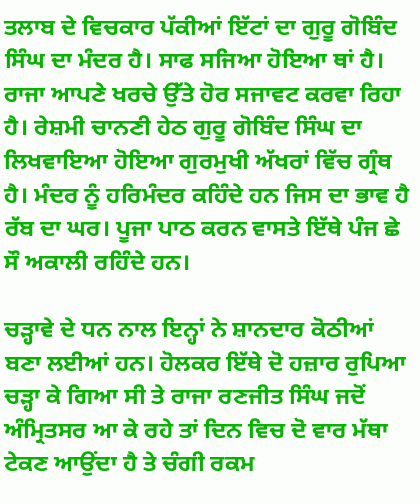ਤਲਾਬ ਦੇ ਵਿਚਕਾਰ ਪੱਕੀਆਂ ਇੱਟਾਂ ਦਾ ਗੁਰੂ ਗੋਬਿੰਦ ਸਿੰਘ ਦਾ ਮੰਦਰ ਹੈ। ਸਾਫ ਸਜਿਆ ਹੋਇਆ ਥਾਂ ਹੈ। ਰਾਜਾ ਆਪਣੇ ਖਰਚੇ ਉੱਤੇ ਹੋਰ ਸਜਾਵਟ ਕਰਵਾ ਰਿਹਾ ਹੈ। ਰੇਸ਼ਮੀ ਚਾਨਣੀ ਹੇਠ ਗੁਰੂ ਗੋਬਿੰਦ ਸਿੰਘ ਦਾ ਲਿਖਵਾਇਆ ਹੋਇਆ ਗੁਰਮੁਖੀ ਅੱਖਰਾਂ ਵਿੱਚ ਗ੍ਰੰਥ ਹੈ। ਮੰਦਰ ਨੂੰ ਹਰਿਮੰਦਰ ਕਹਿੰਦੇ ਹਨ ਜਿਸ ਦਾ ਭਾਵ ਹੈ ਰੱਬ ਦਾ ਘਰ। ਪੂਜਾ ਪਾਠ ਕਰਨ ਵਾਸਤੇ ਇੱਥੇ ਪੰਜ ਛੇ ਸੌ ਅਕਾਲੀ ਰਹਿੰਦੇ ਹਨ।

ਚੜ੍ਹਾਵੇ ਦੇ ਧਨ ਨਾਲ ਇਨ੍ਹਾਂ ਨੇ ਸ਼ਾਨਦਾਰ ਕੋਠੀਆਂ ਬਣਾ ਲਈਆਂ ਹਨ। ਹੋਲਕਰ ਇੱਥੇ ਦੋ ਹਜ਼ਾਰ ਰੁਪਿਆ ਚੜ੍ਹਾ ਕੇ ਗਿਆ ਸੀ ਤੇ ਰਾਜਾ ਰਣਜੀਤ ਸਿੰਘ ਜਦੋਂ ਅੰਮ੍ਰਿਤਸਰ ਆ ਕੇ ਰਹੇ ਤਾਂ ਦਿਨ ਵਿਚ ਦੋ ਵਾਰ ਮੱਥਾ ਟੇਕਣ ਆਉਂਦਾ ਹੈ ਤੇ ਚੰਗੀ ਰਕਮ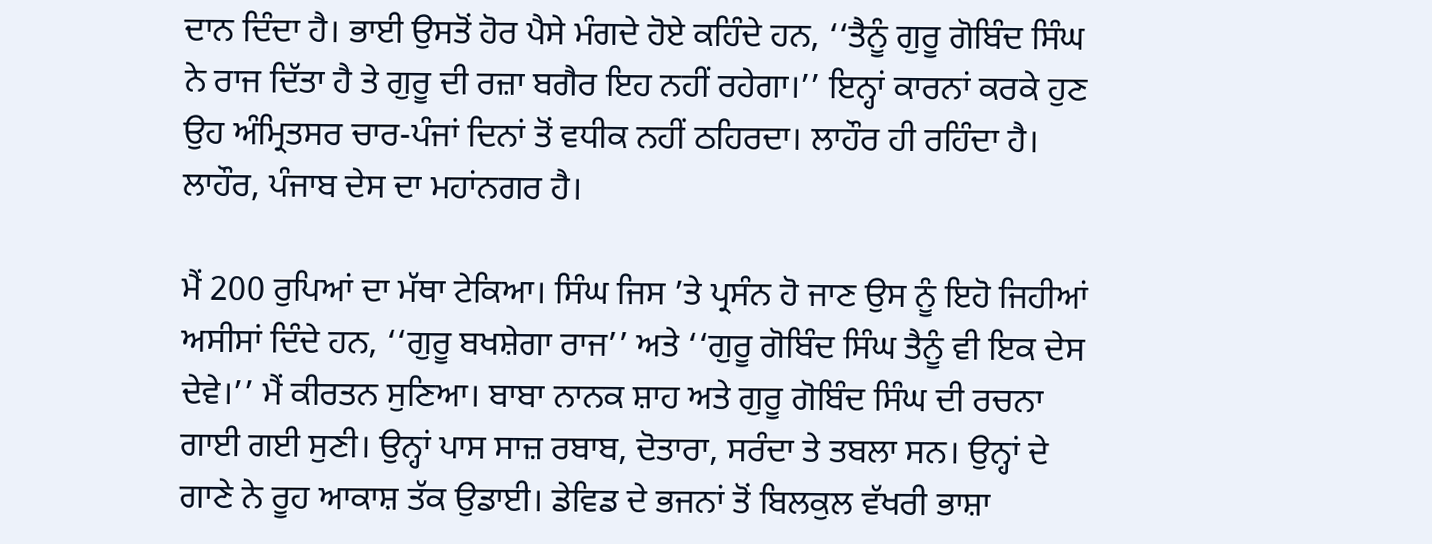ਦਾਨ ਦਿੰਦਾ ਹੈ। ਭਾਈ ਉਸਤੋਂ ਹੋਰ ਪੈਸੇ ਮੰਗਦੇ ਹੋਏ ਕਹਿੰਦੇ ਹਨ, ‘‘ਤੈਨੂੰ ਗੁਰੂ ਗੋਬਿੰਦ ਸਿੰਘ ਨੇ ਰਾਜ ਦਿੱਤਾ ਹੈ ਤੇ ਗੁਰੂ ਦੀ ਰਜ਼ਾ ਬਗੈਰ ਇਹ ਨਹੀਂ ਰਹੇਗਾ।’’ ਇਨ੍ਹਾਂ ਕਾਰਨਾਂ ਕਰਕੇ ਹੁਣ ਉਹ ਅੰਮ੍ਰਿਤਸਰ ਚਾਰ-ਪੰਜਾਂ ਦਿਨਾਂ ਤੋਂ ਵਧੀਕ ਨਹੀਂ ਠਹਿਰਦਾ। ਲਾਹੌਰ ਹੀ ਰਹਿੰਦਾ ਹੈ। ਲਾਹੌਰ, ਪੰਜਾਬ ਦੇਸ ਦਾ ਮਹਾਂਨਗਰ ਹੈ।

ਮੈਂ 200 ਰੁਪਿਆਂ ਦਾ ਮੱਥਾ ਟੇਕਿਆ। ਸਿੰਘ ਜਿਸ ’ਤੇ ਪ੍ਰਸੰਨ ਹੋ ਜਾਣ ਉਸ ਨੂੰ ਇਹੋ ਜਿਹੀਆਂ ਅਸੀਸਾਂ ਦਿੰਦੇ ਹਨ, ‘‘ਗੁਰੂ ਬਖਸ਼ੇਗਾ ਰਾਜ’’ ਅਤੇ ‘‘ਗੁਰੂ ਗੋਬਿੰਦ ਸਿੰਘ ਤੈਨੂੰ ਵੀ ਇਕ ਦੇਸ ਦੇਵੇ।’’ ਮੈਂ ਕੀਰਤਨ ਸੁਣਿਆ। ਬਾਬਾ ਨਾਨਕ ਸ਼ਾਹ ਅਤੇ ਗੁਰੂ ਗੋਬਿੰਦ ਸਿੰਘ ਦੀ ਰਚਨਾ ਗਾਈ ਗਈ ਸੁਣੀ। ਉਨ੍ਹਾਂ ਪਾਸ ਸਾਜ਼ ਰਬਾਬ, ਦੋਤਾਰਾ, ਸਰੰਦਾ ਤੇ ਤਬਲਾ ਸਨ। ਉਨ੍ਹਾਂ ਦੇ ਗਾਣੇ ਨੇ ਰੂਹ ਆਕਾਸ਼ ਤੱਕ ਉਡਾਈ। ਡੇਵਿਡ ਦੇ ਭਜਨਾਂ ਤੋਂ ਬਿਲਕੁਲ ਵੱਖਰੀ ਭਾਸ਼ਾ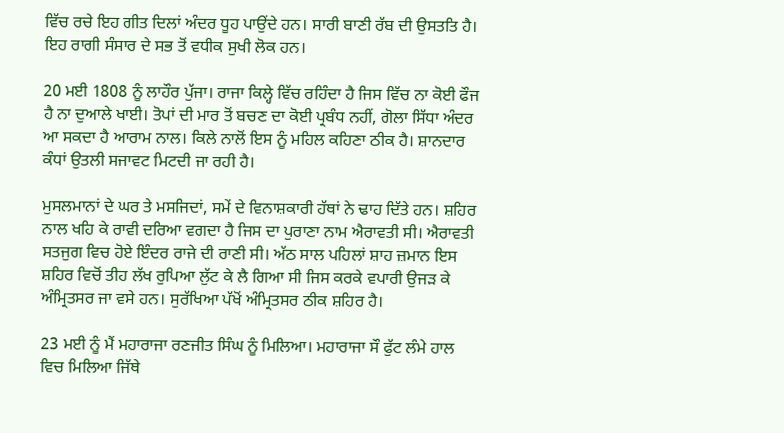ਵਿੱਚ ਰਚੇ ਇਹ ਗੀਤ ਦਿਲਾਂ ਅੰਦਰ ਧੂਹ ਪਾਉਂਦੇ ਹਨ। ਸਾਰੀ ਬਾਣੀ ਰੱਬ ਦੀ ਉਸਤਤਿ ਹੈ। ਇਹ ਰਾਗੀ ਸੰਸਾਰ ਦੇ ਸਭ ਤੋਂ ਵਧੀਕ ਸੁਖੀ ਲੋਕ ਹਨ।

20 ਮਈ 1808 ਨੂੰ ਲਾਹੌਰ ਪੁੱਜਾ। ਰਾਜਾ ਕਿਲ੍ਹੇ ਵਿੱਚ ਰਹਿੰਦਾ ਹੈ ਜਿਸ ਵਿੱਚ ਨਾ ਕੋਈ ਫੌਜ ਹੈ ਨਾ ਦੁਆਲੇ ਖਾਈ। ਤੋਪਾਂ ਦੀ ਮਾਰ ਤੋਂ ਬਚਣ ਦਾ ਕੋਈ ਪ੍ਰਬੰਧ ਨਹੀਂ, ਗੋਲਾ ਸਿੱਧਾ ਅੰਦਰ ਆ ਸਕਦਾ ਹੈ ਆਰਾਮ ਨਾਲ। ਕਿਲੇ ਨਾਲੋਂ ਇਸ ਨੂੰ ਮਹਿਲ ਕਹਿਣਾ ਠੀਕ ਹੈ। ਸ਼ਾਨਦਾਰ ਕੰਧਾਂ ਉਤਲੀ ਸਜਾਵਟ ਮਿਟਦੀ ਜਾ ਰਹੀ ਹੈ।

ਮੁਸਲਮਾਨਾਂ ਦੇ ਘਰ ਤੇ ਮਸਜਿਦਾਂ, ਸਮੇਂ ਦੇ ਵਿਨਾਸ਼ਕਾਰੀ ਹੱਥਾਂ ਨੇ ਢਾਹ ਦਿੱਤੇ ਹਨ। ਸ਼ਹਿਰ ਨਾਲ ਖਹਿ ਕੇ ਰਾਵੀ ਦਰਿਆ ਵਗਦਾ ਹੈ ਜਿਸ ਦਾ ਪੁਰਾਣਾ ਨਾਮ ਐਰਾਵਤੀ ਸੀ। ਐਰਾਵਤੀ ਸਤਜੁਗ ਵਿਚ ਹੋਏ ਇੰਦਰ ਰਾਜੇ ਦੀ ਰਾਣੀ ਸੀ। ਅੱਠ ਸਾਲ ਪਹਿਲਾਂ ਸ਼ਾਹ ਜ਼ਮਾਨ ਇਸ ਸ਼ਹਿਰ ਵਿਚੋਂ ਤੀਹ ਲੱਖ ਰੁਪਿਆ ਲੁੱਟ ਕੇ ਲੈ ਗਿਆ ਸੀ ਜਿਸ ਕਰਕੇ ਵਪਾਰੀ ਉਜੜ ਕੇ ਅੰਮ੍ਰਿਤਸਰ ਜਾ ਵਸੇ ਹਨ। ਸੁਰੱਖਿਆ ਪੱਖੋਂ ਅੰਮ੍ਰਿਤਸਰ ਠੀਕ ਸ਼ਹਿਰ ਹੈ।

23 ਮਈ ਨੂੰ ਮੈਂ ਮਹਾਰਾਜਾ ਰਣਜੀਤ ਸਿੰਘ ਨੂੰ ਮਿਲਿਆ। ਮਹਾਰਾਜਾ ਸੌ ਫੁੱਟ ਲੰਮੇ ਹਾਲ ਵਿਚ ਮਿਲਿਆ ਜਿੱਥੇ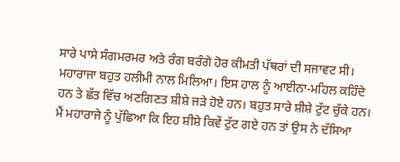ਸਾਰੇ ਪਾਸੇ ਸੰਗਮਰਮਰ ਅਤੇ ਰੰਗ ਬਰੰਗੇ ਹੋਰ ਕੀਮਤੀ ਪੱਥਰਾਂ ਦੀ ਸਜਾਵਟ ਸੀ। ਮਹਾਰਾਜਾ ਬਹੁਤ ਹਲੀਮੀ ਨਾਲ ਮਿਲਿਆ। ਇਸ ਹਾਲ ਨੂੰ ਆਈਨਾ-ਮਹਿਲ ਕਹਿੰਦੇ ਹਨ ਤੇ ਛੱਤ ਵਿੱਚ ਅਣਗਿਣਤ ਸ਼ੀਸ਼ੇ ਜੜੇ ਹੋਏ ਹਨ। ਬਹੁਤ ਸਾਰੇ ਸ਼ੀਸ਼ੇ ਟੁੱਟ ਚੁੱਕੇ ਹਨ। ਮੈਂ ਮਹਾਰਾਜੇ ਨੂੰ ਪੁੱਛਿਆ ਕਿ ਇਹ ਸ਼ੀਸ਼ੇ ਕਿਵੇਂ ਟੁੱਟ ਗਏ ਹਨ ਤਾਂ ਉਸ ਨੇ ਦੱਸਿਆ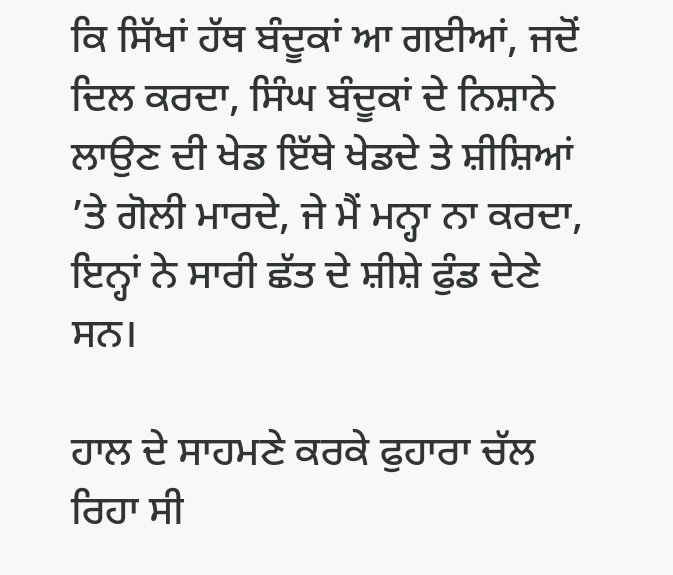ਕਿ ਸਿੱਖਾਂ ਹੱਥ ਬੰਦੂਕਾਂ ਆ ਗਈਆਂ, ਜਦੋਂ ਦਿਲ ਕਰਦਾ, ਸਿੰਘ ਬੰਦੂਕਾਂ ਦੇ ਨਿਸ਼ਾਨੇ ਲਾਉਣ ਦੀ ਖੇਡ ਇੱਥੇ ਖੇਡਦੇ ਤੇ ਸ਼ੀਸ਼ਿਆਂ ’ਤੇ ਗੋਲੀ ਮਾਰਦੇ, ਜੇ ਮੈਂ ਮਨ੍ਹਾ ਨਾ ਕਰਦਾ, ਇਨ੍ਹਾਂ ਨੇ ਸਾਰੀ ਛੱਤ ਦੇ ਸ਼ੀਸ਼ੇ ਫੁੰਡ ਦੇਣੇ ਸਨ।

ਹਾਲ ਦੇ ਸਾਹਮਣੇ ਕਰਕੇ ਫੁਹਾਰਾ ਚੱਲ ਰਿਹਾ ਸੀ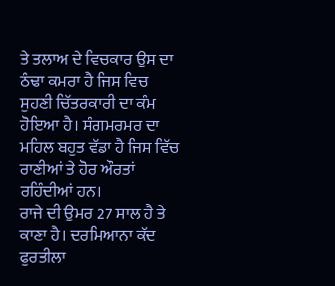ਤੇ ਤਲਾਅ ਦੇ ਵਿਚਕਾਰ ਉਸ ਦਾ ਠੰਢਾ ਕਮਰਾ ਹੈ ਜਿਸ ਵਿਚ ਸੁਹਣੀ ਚਿੱਤਰਕਾਰੀ ਦਾ ਕੰਮ ਹੋਇਆ ਹੈ। ਸੰਗਮਰਮਰ ਦਾ ਮਹਿਲ ਬਹੁਤ ਵੱਡਾ ਹੈ ਜਿਸ ਵਿੱਚ ਰਾਣੀਆਂ ਤੇ ਹੋਰ ਔਰਤਾਂ ਰਹਿੰਦੀਆਂ ਹਨ।
ਰਾਜੇ ਦੀ ਉਮਰ 27 ਸਾਲ ਹੈ ਤੇ ਕਾਣਾ ਹੈ। ਦਰਮਿਆਨਾ ਕੱਦ ਫੁਰਤੀਲਾ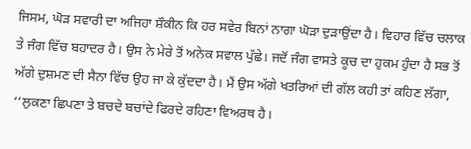ਜਿਸਮ, ਘੋੜ ਸਵਾਰੀ ਦਾ ਅਜਿਹਾ ਸ਼ੌਕੀਨ ਕਿ ਹਰ ਸਵੇਰ ਬਿਨਾਂ ਨਾਗਾ ਘੋੜਾ ਦੁੜਾਉਂਦਾ ਹੈ। ਵਿਹਾਰ ਵਿੱਚ ਚਲਾਕ ਤੇ ਜੰਗ ਵਿੱਚ ਬਹਾਦਰ ਹੈ। ਉਸ ਨੇ ਮੇਰੇ ਤੋਂ ਅਨੇਕ ਸਵਾਲ ਪੁੱਛੇ। ਜਦੋਂ ਜੰਗ ਵਾਸਤੇ ਕੂਚ ਦਾ ਹੁਕਮ ਹੁੰਦਾ ਹੈ ਸਭ ਤੋਂ ਅੱਗੇ ਦੁਸ਼ਮਣ ਦੀ ਸੈਨਾ ਵਿੱਚ ਉਹ ਜਾ ਕੇ ਕੁੱਦਦਾ ਹੈ। ਮੈਂ ਉਸ ਅੱਗੇ ਖਤਰਿਆਂ ਦੀ ਗੱਲ ਕਹੀ ਤਾਂ ਕਹਿਣ ਲੱਗਾ, ‘‘ਲੁਕਣਾ ਛਿਪਣਾ ਤੇ ਬਚਦੇ ਬਚਾਂਦੇ ਫਿਰਦੇ ਰਹਿਣਾ ਵਿਅਰਥ ਹੈ।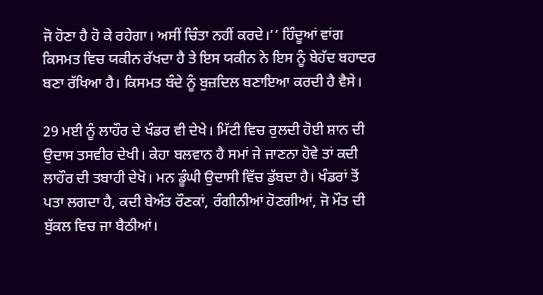ਜੋ ਹੋਣਾ ਹੈ ਹੋ ਕੇ ਰਹੇਗਾ। ਅਸੀਂ ਚਿੰਤਾ ਨਹੀਂ ਕਰਦੇ।’’ ਹਿੰਦੂਆਂ ਵਾਂਗ ਕਿਸਮਤ ਵਿਚ ਯਕੀਨ ਰੱਖਦਾ ਹੈ ਤੇ ਇਸ ਯਕੀਨ ਨੇ ਇਸ ਨੂੰ ਬੇਹੱਦ ਬਹਾਦਰ ਬਣਾ ਰੱਖਿਆ ਹੈ। ਕਿਸਮਤ ਬੰਦੇ ਨੂੰ ਬੁਜ਼ਦਿਲ ਬਣਾਇਆ ਕਰਦੀ ਹੈ ਵੈਸੇ।

29 ਮਈ ਨੂੰ ਲਾਹੌਰ ਦੇ ਖੰਡਰ ਵੀ ਦੇਖੇ। ਮਿੱਟੀ ਵਿਚ ਰੁਲਦੀ ਹੋਈ ਸ਼ਾਨ ਦੀ ਉਦਾਸ ਤਸਵੀਰ ਦੇਖੀ। ਕੇਹਾ ਬਲਵਾਨ ਹੈ ਸਮਾਂ ਜੇ ਜਾਣਨਾ ਹੋਵੇ ਤਾਂ ਕਦੀ ਲਾਹੌਰ ਦੀ ਤਬਾਹੀ ਦੇਖੋ। ਮਨ ਡੂੰਘੀ ਉਦਾਸੀ ਵਿੱਚ ਡੁੱਬਦਾ ਹੈ। ਖੰਡਰਾਂ ਤੋਂ ਪਤਾ ਲਗਦਾ ਹੈ, ਕਦੀ ਬੇਅੰਤ ਰੌਣਕਾਂ, ਰੰਗੀਨੀਆਂ ਹੋਣਗੀਆਂ, ਜੋ ਮੌਤ ਦੀ ਬੁੱਕਲ ਵਿਚ ਜਾ ਬੈਠੀਆਂ।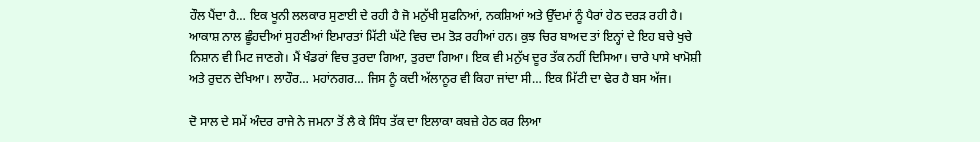ਹੌਲ ਪੈਂਦਾ ਹੈ… ਇਕ ਖੂਨੀ ਲਲਕਾਰ ਸੁਣਾਈ ਦੇ ਰਹੀ ਹੈ ਜੋ ਮਨੁੱਖੀ ਸੁਫਨਿਆਂ, ਨਕਸ਼ਿਆਂ ਅਤੇ ਉੱਦਮਾਂ ਨੂੰ ਪੈਰਾਂ ਹੇਠ ਦਰੜ ਰਹੀ ਹੈ। ਆਕਾਸ਼ ਨਾਲ ਛੂੰਹਦੀਆਂ ਸੁਹਣੀਆਂ ਇਮਾਰਤਾਂ ਮਿੱਟੀ ਘੱਟੇ ਵਿਚ ਦਮ ਤੋੜ ਰਹੀਆਂ ਹਨ। ਕੁਝ ਚਿਰ ਬਾਅਦ ਤਾਂ ਇਨ੍ਹਾਂ ਦੇ ਇਹ ਬਚੇ ਖੁਚੇ ਨਿਸ਼ਾਨ ਵੀ ਮਿਟ ਜਾਣਗੇ। ਮੈਂ ਖੰਡਰਾਂ ਵਿਚ ਤੁਰਦਾ ਗਿਆ, ਤੁਰਦਾ ਗਿਆ। ਇਕ ਵੀ ਮਨੁੱਖ ਦੂਰ ਤੱਕ ਨਹੀਂ ਦਿਸਿਆ। ਚਾਰੇ ਪਾਸੇ ਖਾਮੋਸ਼ੀ ਅਤੇ ਰੁਦਨ ਦੇਖਿਆ। ਲਾਹੌਰ… ਮਹਾਂਨਗਰ… ਜਿਸ ਨੂੰ ਕਦੀ ਅੱਲਾਨੂਰ ਵੀ ਕਿਹਾ ਜਾਂਦਾ ਸੀ… ਇਕ ਮਿੱਟੀ ਦਾ ਢੇਰ ਹੈ ਬਸ ਅੱਜ।

ਦੋ ਸਾਲ ਦੇ ਸਮੇਂ ਅੰਦਰ ਰਾਜੇ ਨੇ ਜਮਨਾ ਤੋਂ ਲੈ ਕੇ ਸਿੰਧ ਤੱਕ ਦਾ ਇਲਾਕਾ ਕਬਜ਼ੇ ਹੇਠ ਕਰ ਲਿਆ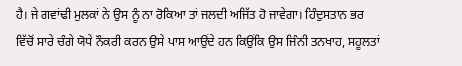ਹੈ। ਜੇ ਗਵਾਂਢੀ ਮੁਲਕਾਂ ਨੇ ਉਸ ਨੂੰ ਨਾ ਰੋਕਿਆ ਤਾਂ ਜਲਦੀ ਅਜਿੱਤ ਹੋ ਜਾਵੇਗਾ। ਹਿੰਦੁਸਤਾਨ ਭਰ ਵਿੱਚੋਂ ਸਾਰੇ ਚੰਗੇ ਯੋਧੇ ਨੌਕਰੀ ਕਰਨ ਉਸੇ ਪਾਸ ਆਉਂਦੇ ਹਨ ਕਿਉਂਕਿ ਉਸ ਜਿੰਨੀ ਤਨਖਾਹ, ਸਹੂਲਤਾਂ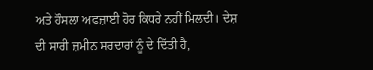ਅਤੇ ਹੌਸਲਾ ਅਫਜ਼ਾਈ ਹੋਰ ਕਿਧਰੇ ਨਹੀਂ ਮਿਲਦੀ। ਦੇਸ਼ ਦੀ ਸਾਰੀ ਜ਼ਮੀਨ ਸਰਦਾਰਾਂ ਨੂੰ ਦੇ ਦਿੱਤੀ ਹੈ,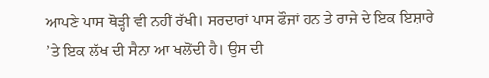ਆਪਣੇ ਪਾਸ ਥੋੜ੍ਹੀ ਵੀ ਨਹੀਂ ਰੱਖੀ। ਸਰਦਾਰਾਂ ਪਾਸ ਫੌਜਾਂ ਹਨ ਤੇ ਰਾਜੇ ਦੇ ਇਕ ਇਸ਼ਾਰੇ ’ਤੇ ਇਕ ਲੱਖ ਦੀ ਸੈਨਾ ਆ ਖਲੋਂਦੀ ਹੈ। ਉਸ ਦੀ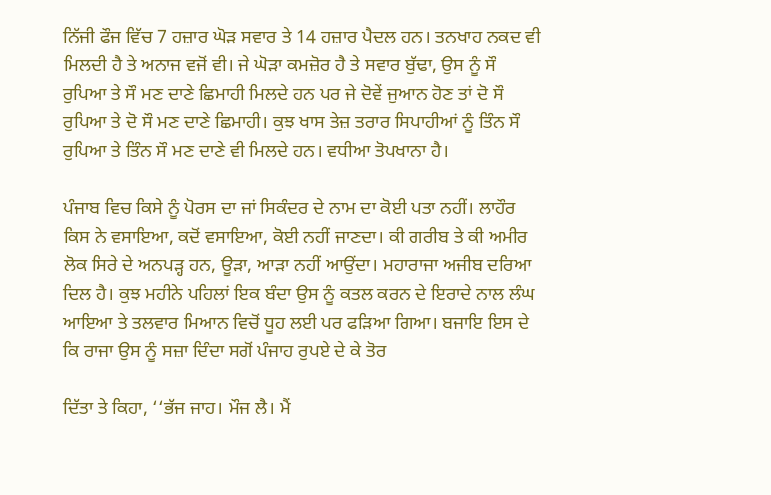ਨਿੱਜੀ ਫੌਜ ਵਿੱਚ 7 ਹਜ਼ਾਰ ਘੋੜ ਸਵਾਰ ਤੇ 14 ਹਜ਼ਾਰ ਪੈਦਲ ਹਨ। ਤਨਖਾਹ ਨਕਦ ਵੀ ਮਿਲਦੀ ਹੈ ਤੇ ਅਨਾਜ ਵਜੋਂ ਵੀ। ਜੇ ਘੋੜਾ ਕਮਜ਼ੋਰ ਹੈ ਤੇ ਸਵਾਰ ਬੁੱਢਾ, ਉਸ ਨੂੰ ਸੌ ਰੁਪਿਆ ਤੇ ਸੌ ਮਣ ਦਾਣੇ ਛਿਮਾਹੀ ਮਿਲਦੇ ਹਨ ਪਰ ਜੇ ਦੋਵੇਂ ਜੁਆਨ ਹੋਣ ਤਾਂ ਦੋ ਸੌ ਰੁਪਿਆ ਤੇ ਦੋ ਸੌ ਮਣ ਦਾਣੇ ਛਿਮਾਹੀ। ਕੁਝ ਖਾਸ ਤੇਜ਼ ਤਰਾਰ ਸਿਪਾਹੀਆਂ ਨੂੰ ਤਿੰਨ ਸੌ ਰੁਪਿਆ ਤੇ ਤਿੰਨ ਸੌ ਮਣ ਦਾਣੇ ਵੀ ਮਿਲਦੇ ਹਨ। ਵਧੀਆ ਤੋਪਖਾਨਾ ਹੈ।

ਪੰਜਾਬ ਵਿਚ ਕਿਸੇ ਨੂੰ ਪੋਰਸ ਦਾ ਜਾਂ ਸਿਕੰਦਰ ਦੇ ਨਾਮ ਦਾ ਕੋਈ ਪਤਾ ਨਹੀਂ। ਲਾਹੌਰ ਕਿਸ ਨੇ ਵਸਾਇਆ, ਕਦੋਂ ਵਸਾਇਆ, ਕੋਈ ਨਹੀਂ ਜਾਣਦਾ। ਕੀ ਗਰੀਬ ਤੇ ਕੀ ਅਮੀਰ ਲੋਕ ਸਿਰੇ ਦੇ ਅਨਪੜ੍ਹ ਹਨ, ਊੜਾ, ਆੜਾ ਨਹੀਂ ਆਉਂਦਾ। ਮਹਾਰਾਜਾ ਅਜੀਬ ਦਰਿਆ ਦਿਲ ਹੈ। ਕੁਝ ਮਹੀਨੇ ਪਹਿਲਾਂ ਇਕ ਬੰਦਾ ਉਸ ਨੂੰ ਕਤਲ ਕਰਨ ਦੇ ਇਰਾਦੇ ਨਾਲ ਲੰਘ ਆਇਆ ਤੇ ਤਲਵਾਰ ਮਿਆਨ ਵਿਚੋਂ ਧੂਹ ਲਈ ਪਰ ਫੜਿਆ ਗਿਆ। ਬਜਾਇ ਇਸ ਦੇ ਕਿ ਰਾਜਾ ਉਸ ਨੂੰ ਸਜ਼ਾ ਦਿੰਦਾ ਸਗੋਂ ਪੰਜਾਹ ਰੁਪਏ ਦੇ ਕੇ ਤੋਰ

ਦਿੱਤਾ ਤੇ ਕਿਹਾ, ‘‘ਭੱਜ ਜਾਹ। ਮੌਜ ਲੈ। ਮੈਂ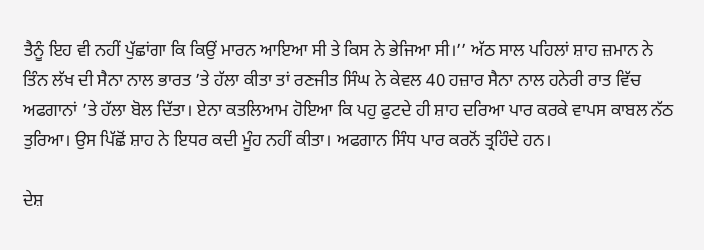ਤੈਨੂੰ ਇਹ ਵੀ ਨਹੀਂ ਪੁੱਛਾਂਗਾ ਕਿ ਕਿਉਂ ਮਾਰਨ ਆਇਆ ਸੀ ਤੇ ਕਿਸ ਨੇ ਭੇਜਿਆ ਸੀ।’’ ਅੱਠ ਸਾਲ ਪਹਿਲਾਂ ਸ਼ਾਹ ਜ਼ਮਾਨ ਨੇ ਤਿੰਨ ਲੱਖ ਦੀ ਸੈਨਾ ਨਾਲ ਭਾਰਤ ’ਤੇ ਹੱਲਾ ਕੀਤਾ ਤਾਂ ਰਣਜੀਤ ਸਿੰਘ ਨੇ ਕੇਵਲ 40 ਹਜ਼ਾਰ ਸੈਨਾ ਨਾਲ ਹਨੇਰੀ ਰਾਤ ਵਿੱਚ ਅਫਗਾਨਾਂ ’ਤੇ ਹੱਲਾ ਬੋਲ ਦਿੱਤਾ। ਏਨਾ ਕਤਲਿਆਮ ਹੋਇਆ ਕਿ ਪਹੁ ਫੁਟਦੇ ਹੀ ਸ਼ਾਹ ਦਰਿਆ ਪਾਰ ਕਰਕੇ ਵਾਪਸ ਕਾਬਲ ਨੱਠ ਤੁਰਿਆ। ਉਸ ਪਿੱਛੋਂ ਸ਼ਾਹ ਨੇ ਇਧਰ ਕਦੀ ਮੂੰਹ ਨਹੀਂ ਕੀਤਾ। ਅਫਗਾਨ ਸਿੰਧ ਪਾਰ ਕਰਨੋਂ ਤ੍ਰਹਿੰਦੇ ਹਨ।

ਦੇਸ਼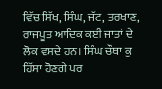ਵਿੱਚ ਸਿੱਖ, ਸਿੰਘ, ਜੱਟ, ਤਰਖਾਣ, ਰਾਜਪੂਤ ਆਦਿਕ ਕਈ ਜਾਤਾਂ ਦੇ ਲੋਕ ਵਸਦੇ ਹਨ। ਸਿੰਘ ਚੌਥਾ ਕੁ ਹਿੱਸਾ ਹੋਣਗੇ ਪਰ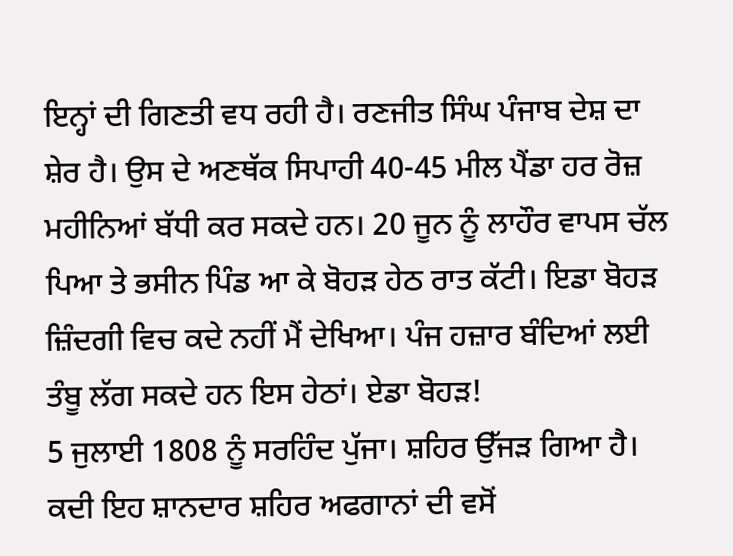ਇਨ੍ਹਾਂ ਦੀ ਗਿਣਤੀ ਵਧ ਰਹੀ ਹੈ। ਰਣਜੀਤ ਸਿੰਘ ਪੰਜਾਬ ਦੇਸ਼ ਦਾ ਸ਼ੇਰ ਹੈ। ਉਸ ਦੇ ਅਣਥੱਕ ਸਿਪਾਹੀ 40-45 ਮੀਲ ਪੈਂਡਾ ਹਰ ਰੋਜ਼ ਮਹੀਨਿਆਂ ਬੱਧੀ ਕਰ ਸਕਦੇ ਹਨ। 20 ਜੂਨ ਨੂੰ ਲਾਹੌਰ ਵਾਪਸ ਚੱਲ ਪਿਆ ਤੇ ਭਸੀਨ ਪਿੰਡ ਆ ਕੇ ਬੋਹੜ ਹੇਠ ਰਾਤ ਕੱਟੀ। ਇਡਾ ਬੋਹੜ ਜ਼ਿੰਦਗੀ ਵਿਚ ਕਦੇ ਨਹੀਂ ਮੈਂ ਦੇਖਿਆ। ਪੰਜ ਹਜ਼ਾਰ ਬੰਦਿਆਂ ਲਈ ਤੰਬੂ ਲੱਗ ਸਕਦੇ ਹਨ ਇਸ ਹੇਠਾਂ। ਏਡਾ ਬੋਹੜ!
5 ਜੁਲਾਈ 1808 ਨੂੰ ਸਰਹਿੰਦ ਪੁੱਜਾ। ਸ਼ਹਿਰ ਉੱਜੜ ਗਿਆ ਹੈ। ਕਦੀ ਇਹ ਸ਼ਾਨਦਾਰ ਸ਼ਹਿਰ ਅਫਗਾਨਾਂ ਦੀ ਵਸੋਂ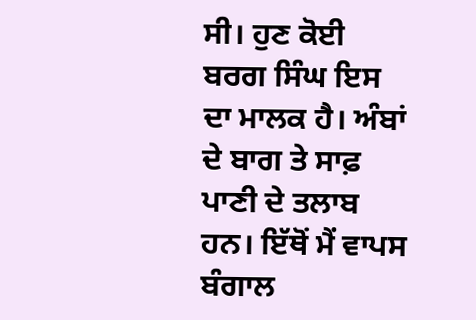ਸੀ। ਹੁਣ ਕੋਈ ਬਰਗ ਸਿੰਘ ਇਸ ਦਾ ਮਾਲਕ ਹੈ। ਅੰਬਾਂ ਦੇ ਬਾਗ ਤੇ ਸਾਫ਼ ਪਾਣੀ ਦੇ ਤਲਾਬ ਹਨ। ਇੱਥੋਂ ਮੈਂ ਵਾਪਸ ਬੰਗਾਲ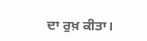ਦਾ ਰੁਖ਼ ਕੀਤਾ।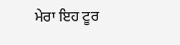ਮੇਰਾ ਇਹ ਟੂਰ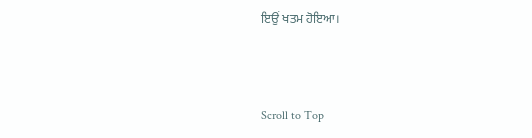ਇਉਂ ਖਤਮ ਹੋਇਆ।



Scroll to Top